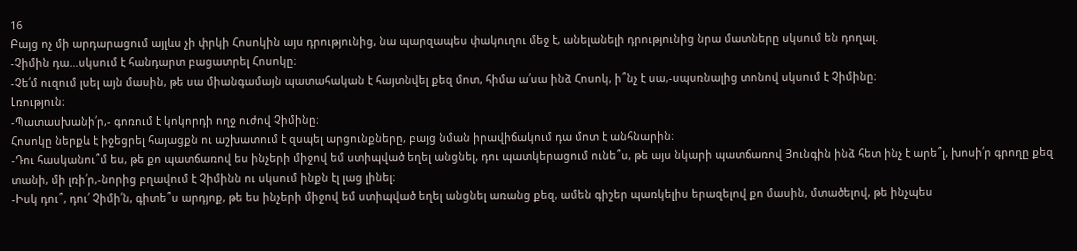16
Բայց ոչ մի արդարացում այլևս չի փրկի Հոսոկին այս դրությունից, նա պարզապես փակուղու մեջ է, անելանելի դրությունից նրա մատները սկսում են դողալ.
-Չիմին դա...սկսում է հանդարտ բացատրել Հոսոկը։
-Չե՛մ ուզում լսել այն մասին, թե սա միանգամայն պատահական է հայտնվել քեզ մոտ, հիմա ա՛սա ինձ Հոսոկ, ի՞նչ է սա,-սպսռնալից տոնով սկսում է Չիմինը։
Լռություն։
-Պատասխանի՛ր,- գոռում է կոկորդի ողջ ուժով Չիմինը։
Հոսոկը ներքև է իջեցրել հայացքն ու աշխատում է զսպել արցունքները, բայց նման իրավիճակում դա մոտ է անհնարին։
-Դու հասկանու՞մ ես, թե քո պատճառով ես ինչերի միջով եմ ստիպված եղել անցնել, դու պատկերացում ունե՞ս, թե այս նկարի պատճառով Յունգին ինձ հետ ինչ է արե՞լ, խոսի՛ր գրողը քեզ տանի, մի լռի՛ր,-նորից բղավում է Չիմինն ու սկսում ինքն էլ լաց լինել։
-Իսկ դու՞, դու՛ Չիմի՛ն, գիտե՞ս արդյոք, թե ես ինչերի միջով եմ ստիպված եղել անցնել առանց քեզ, ամեն գիշեր պառկելիս երազելով քո մասին, մտածելով, թե ինչպես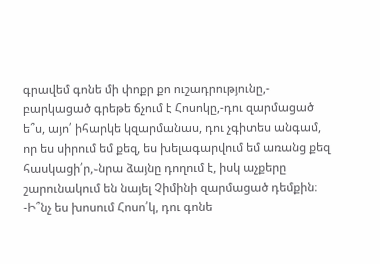գրավեմ գոնե մի փոքր քո ուշադրությունը,- բարկացած գրեթե ճչում է Հոսոկը,-դու զարմացած ե՞ս, այո՛ իհարկե կզարմանաս, դու չգիտես անգամ, որ ես սիրում եմ քեզ, ես խելագարվում եմ առանց քեզ հասկացի՛ր,֊նրա ձայնը դողում է, իսկ աչքերը շարունակում են նայել Չիմինի զարմացած դեմքին։
-Ի՞նչ ես խոսում Հոսո՛կ, դու գոնե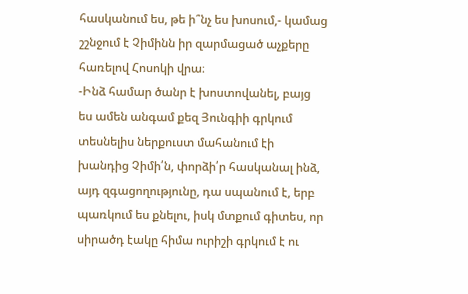հասկանում ես, թե ի՞նչ ես խոսում,- կամաց շշնջում է Չիմինն իր զարմացած աչքերը հառելով Հոսոկի վրա։
-Ինձ համար ծանր է խոստովանել, բայց ես ամեն անգամ քեզ Յունգիի գրկում տեսնելիս ներքուստ մահանում էի խանդից Չիմի՛ն, փորձի՛ր հասկանալ ինձ, այդ զգացողությունը, դա սպանում է, երբ պառկում ես քնելու, իսկ մտքում գիտես, որ սիրածդ էակը հիմա ուրիշի գրկում է ու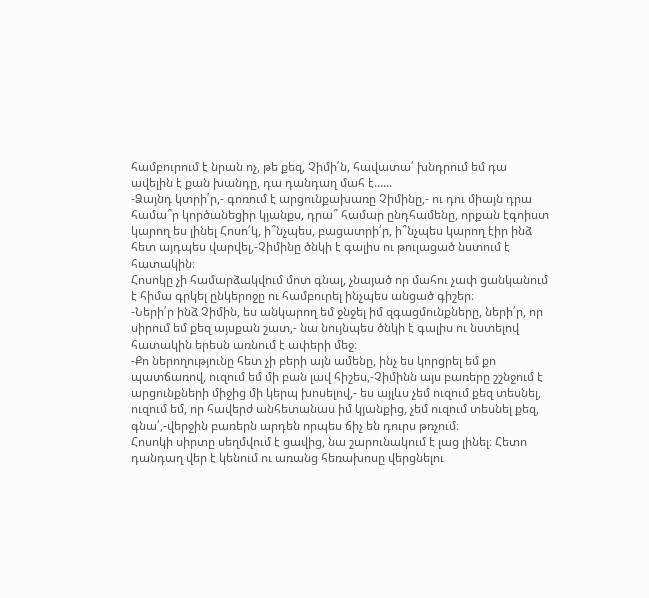համբուրում է նրան ոչ, թե քեզ, Չիմի՛ն, հավատա՛ խնդրում եմ դա ավելին է քան խանդը, դա դանդաղ մահ է......
-Ձայնդ կտրի՛ր,- գոռում է արցունքախառը Չիմինը,- ու դու միայն դրա համա՞ր կործանեցիր կյանքս, դրա՞ համար ընդհամենը, որքան էգոիստ կարող ես լինել Հոսո՛կ, ի՞նչպես, բացատրի՛ր, ի՞նչպես կարող էիր ինձ հետ այդպես վարվել,-Չիմինը ծնկի է գալիս ու թուլացած նստում է հատակին։
Հոսոկը չի համարձակվում մոտ գնալ, չնայած որ մահու չափ ցանկանում է հիմա գրկել ընկերոջը ու համբուրել ինչպես անցած գիշեր։
-Ների՛ր ինձ Չիմին, ես անկարող եմ ջնջել իմ զգացմունքները, ների՛ր, որ սիրում եմ քեզ այսքան շատ,- նա նույնպես ծնկի է գալիս ու նստելով հատակին երեսն առնում է ափերի մեջ։
-Քո ներողությունը հետ չի բերի այն ամենը, ինչ ես կորցրել եմ քո պատճառով, ուզում եմ մի բան լավ հիշես,-Չիմինն այս բառերը շշնջում է արցունքների միջից մի կերպ խոսելով,- ես այլևս չեմ ուզում քեզ տեսնել, ուզում եմ, որ հավերժ անհետանաս իմ կյանքից, չեմ ուզում տեսնել քեզ, գնա՛,-վերջին բառերն արդեն որպես ճիչ են դուրս թռչում։
Հոսոկի սիրտը սեղմվում է ցավից, նա շարունակում է լաց լինել։ Հետո դանդաղ վեր է կենում ու առանց հեռախոսը վերցնելու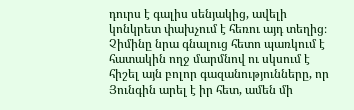դուրս է գալիս սենյակից, ավելի կոնկրետ փախչում է հեռու այդ տեղից։
Չիմինը նրա գնալուց հետո պառկում է հատակին ողջ մարմնով ու սկսում է հիշել այն բոլոր գազանությունները, որ Յունգին արել է իր հետ, ամեն մի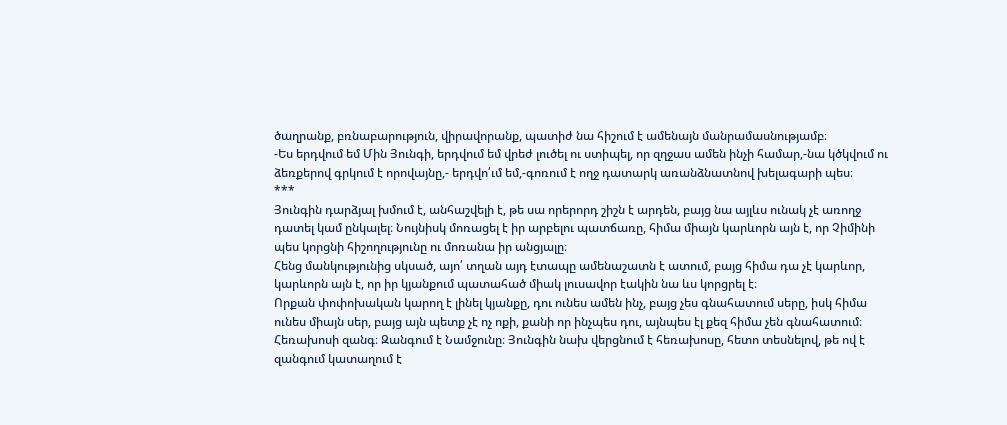ծաղրանք, բռնաբարություն, վիրավորանք, պատիժ նա հիշում է ամենայն մանրամասնությամբ։
-Ես երդվում եմ Մին Յունգի, երդվում եմ վրեժ լուծել ու ստիպել, որ զղջաս ամեն ինչի համար,-նա կծկվում ու ձեռքերով գրկում է որովայնը,- երդվո՛ւմ եմ,-գոռում է ողջ դատարկ առանձնատնով խելագարի պես։
***
Յունգին դարձյալ խմում է, անհաշվելի է, թե սա որերորդ շիշն է արդեն, բայց նա այլևս ունակ չէ առողջ դատել կամ ընկալել։ Նույնիսկ մոռացել է իր արբելու պատճառը, հիմա միայն կարևորն այն է, որ Չիմինի պես կորցնի հիշողությունը ու մոռանա իր անցյալը։
Հենց մանկությունից սկսած, այո՛ տղան այդ էտապը ամենաշատն է ատում, բայց հիմա դա չէ կարևոր, կարևորն այն է, որ իր կյանքում պատահած միակ լուսավոր էակին նա ևս կորցրել է։
Որքան փոփոխական կարող է լինել կյանքը, դու ունես ամեն ինչ, բայց չես գնահատում սերը, իսկ հիմա ունես միայն սեր, բայց այն պետք չէ ոչ ոքի, քանի որ ինչպես դու, այնպես էլ քեզ հիմա չեն գնահատում։
Հեռախոսի զանգ։ Զանգում է Նամջունը։ Յունգին նախ վերցնում է հեռախոսը, հետո տեսնելով, թե ով է զանգում կատաղում է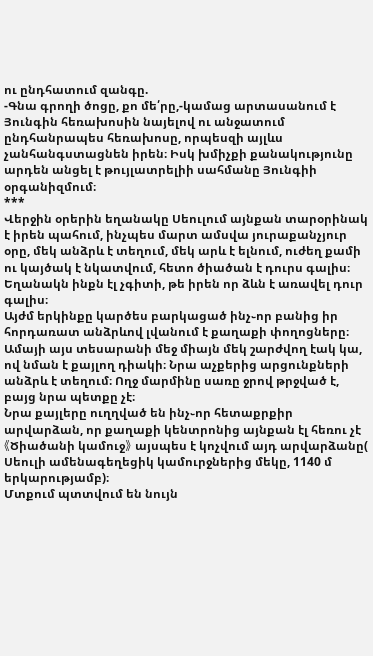ու ընդհատում զանգը.
-Գնա գրողի ծոցը, քո մե՛րը,-կամաց արտասանում է Յունգին հեռախոսին նայելով ու անջատում ընդհանրապես հեռախոսը, որպեսզի այլևս չանհանգստացնեն իրեն։ Իսկ խմիչքի քանակությունը արդեն անցել է թույլատրելիի սահմանը Յունգիի օրգանիզմում։
***
Վերջին օրերին եղանակը Սեուլում այնքան տարօրինակ է իրեն պահում, ինչպես մարտ ամսվա յուրաքանչյուր օրը, մեկ անձրև է տեղում, մեկ արև է ելնում, ուժեղ քամի ու կայծակ է նկատվում, հետո ծիածան է դուրս գալիս։ Եղանակն ինքն էլ չգիտի, թե իրեն որ ձևն է առավել դուր գալիս։
Այժմ երկինքը կարծես բարկացած ինչ֊որ բանից իր հորդառատ անձրևով լվանում է քաղաքի փողոցները։ Ամայի այս տեսարանի մեջ միայն մեկ շարժվող էակ կա, ով նման է քայլող դիակի։ Նրա աչքերից արցունքների անձրև է տեղում։ Ողջ մարմինը սառը ջրով թրջված է, բայց նրա պետքը չէ։
Նրա քայլերը ուղղված են ինչ֊որ հետաքրքիր արվարձան, որ քաղաքի կենտրոնից այնքան էլ հեռու չէ 《Ծիածանի կամուջ》 այսպես է կոչվում այդ արվարձանը( Սեուլի ամենագեղեցիկ կամուրջներից մեկը, 1140 մ երկարությամբ)։
Մտքում պտտվում են նույն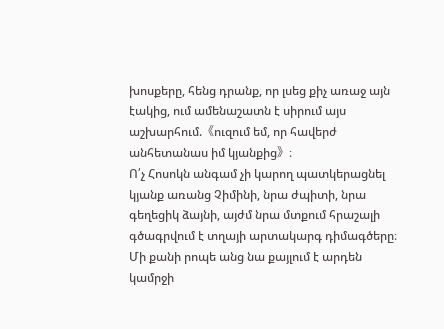խոսքերը, հենց դրանք, որ լսեց քիչ առաջ այն էակից, ում ամենաշատն է սիրում այս աշխարհում.《ուզում եմ, որ հավերժ անհետանաս իմ կյանքից》։
Ո՛չ Հոսոկն անգամ չի կարող պատկերացնել կյանք առանց Չիմինի, նրա ժպիտի, նրա գեղեցիկ ձայնի, այժմ նրա մտքում հրաշալի գծագրվում է տղայի արտակարգ դիմագծերը։ Մի քանի րոպե անց նա քայլում է արդեն կամրջի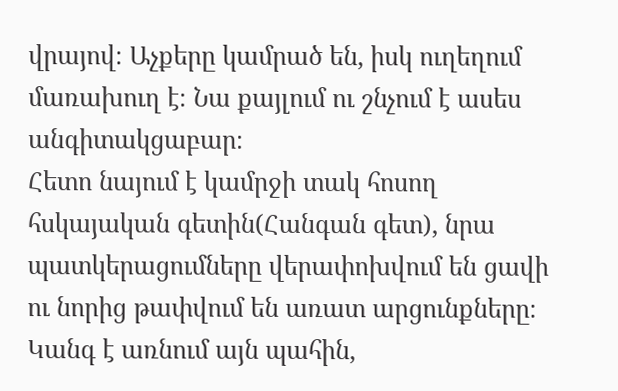վրայով։ Աչքերը կամրած են, իսկ ուղեղում մառախուղ է։ Նա քայլում ու շնչում է ասես անգիտակցաբար։
Հետո նայում է կամրջի տակ հոսող հսկայական գետին(Հանգան գետ), նրա պատկերացումները վերափոխվում են ցավի ու նորից թափվում են առատ արցունքները։
Կանգ է առնում այն պահին,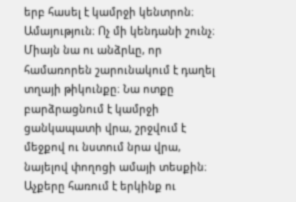երբ հասել է կամրջի կենտրոն։ Ամայություն։ Ոչ մի կենդանի շունչ։ Միայն նա ու անձրևը, որ համառորեն շարունակում է դաղել տղայի թիկունքը։ Նա ոտքը բարձրացնում է կամրջի ցանկապատի վրա, շրջվում է մեջքով ու նստում նրա վրա, նայելով փողոցի ամայի տեսքին։
Աչքերը հառում է երկինք ու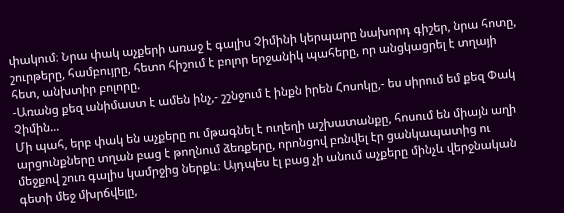փակում։ Նրա փակ աչքերի առաջ է գալիս Չիմինի կերպարը նախորդ գիշեր, նրա հոտը, շուրթերը, համբույրը, հետո հիշում է բոլոր երջանիկ պահերը, որ անցկացրել է տղայի հետ, անխտիր բոլորը.
-Առանց քեզ անիմաստ է ամեն ինչ,- շշնջում է ինքն իրեն Հոսոկը,- ես սիրում եմ քեզ Փակ Չիմին...
Մի պահ, երբ փակ են աչքերը ու մթագնել է ուղեղի աշխատանքը, հոսում են միայն աղի արցունքները տղան բաց է թողնում ձեռքերը, որոնցով բռնվել էր ցանկապատից ու մեջքով շուռ գալիս կամրջից ներքև։ Այդպես էլ բաց չի անում աչքերը մինչև վերջնական գետի մեջ մխրճվելը,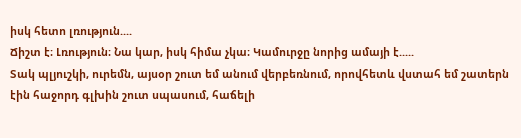իսկ հետո լռություն....
Ճիշտ է։ Լռություն։ Նա կար, իսկ հիմա չկա։ Կամուրջը նորից ամայի է.....
Տակ պլյուշկի, ուրեմն, այսօր շուտ եմ անում վերբեռնում, որովհետև վստահ եմ շատերն էին հաջորդ գլխին շուտ սպասում, հաճելի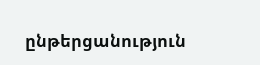ընթերցանություն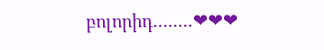բոլորիդ........❤❤❤